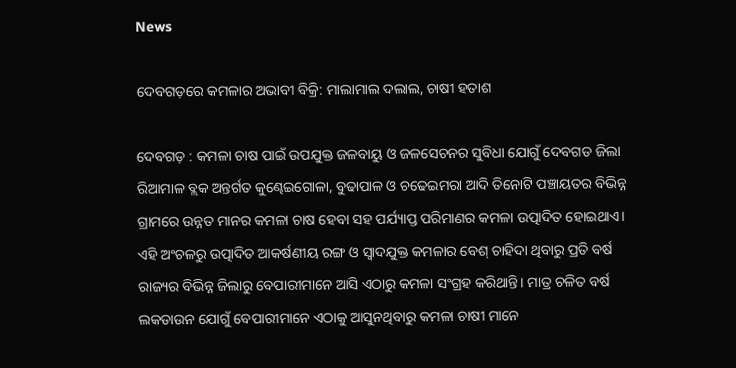News

ଦେବଗଡ଼ରେ କମଳାର ଅଭାବୀ ବିକ୍ରି: ମାଲାମାଲ ଦଲାଲ, ଚାଷୀ ହତାଶ

ଦେବଗଡ଼ : କମଳା ଚାଷ ପାଇଁ ଉପଯୁକ୍ତ ଜଳବାୟୁ ଓ ଜଳସେଚନର ସୁବିଧା ଯୋଗୁଁ ଦେବଗଡ ଜିଲା ରିଆମାଳ ବ୍ଲକ ଅନ୍ତର୍ଗତ କୁଣ୍ଢେଇଗୋଳା, ବୁଢାପାଳ ଓ ଚଢେଇମରା ଆଦି ତିନୋଟି ପଞ୍ଚାୟତର ବିଭିନ୍ନ ଗ୍ରାମରେ ଉନ୍ନତ ମାନର କମଳା ଚାଷ ହେବା ସହ ପର୍ଯ୍ୟାପ୍ତ ପରିମାଣର କମଳା ଉତ୍ପାଦିତ ହୋଇଥାଏ। ଏହି ଅଂଚଳରୁ ଉତ୍ପାଦିତ ଆକର୍ଷଣୀୟ ରଙ୍ଗ ଓ ସ୍ୱାଦଯୁକ୍ତ କମଳାର ବେଶ୍‌ ଚାହିଦା ଥିବାରୁ ପ୍ରତି ବର୍ଷ ରାଜ୍ୟର ବିଭିନ୍ନ ଜିଲାରୁ ବେପାରୀମାନେ ଆସି ଏଠାରୁ କମଳା ସଂଗ୍ରହ କରିଥାନ୍ତି। ମାତ୍ର ଚଳିତ ବର୍ଷ ଲକଡାଉନ ଯୋଗୁଁ ବେପାରୀମାନେ ଏଠାକୁ ଆସୁନଥିବାରୁ କମଳା ଚାଷୀ ମାନେ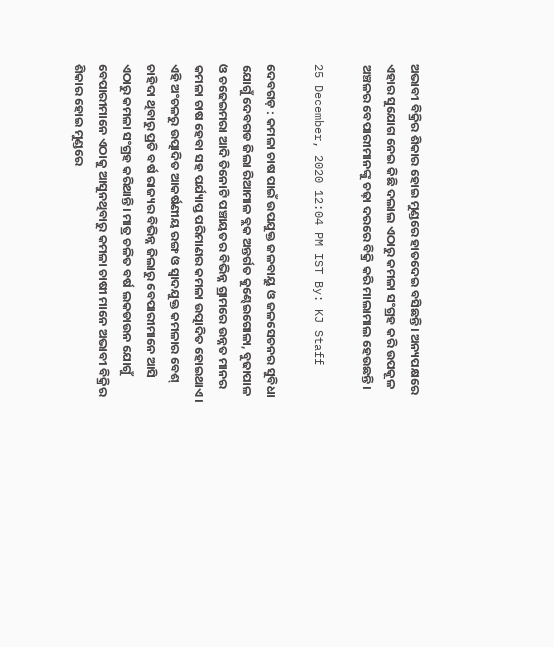ଅଭାବୀ ବିକ୍ରିର ଶିକାର ହୋଇ ମୁଣ୍ଡରେ ହାତଦେଇ ବସିଛନ୍ତି। ଅନ୍ୟପକ୍ଷରେ ଏହାର ସୁଯୋଗ ନେଇ କିଛି ଦଲାଲ ଏଠାରୁ କମଳା ସଂଗ୍ରହ କରି ଉପକୂଳ ଅଞ୍ଚଳର ବେପାରୀମାନଙ୍କୁ ଚଢ଼ା ଦରରେ ବିକ୍ରି କରି ମାଲାମାଲ ହେଉଛନ୍ତି।

25 December, 2020 12:04 PM IST By: KJ Staff

ଦେବଗଡ଼ : କମଳା ଚାଷ ପାଇଁ ଉପଯୁକ୍ତ ଜଳବାୟୁ ଓ ଜଳସେଚନର ସୁବିଧା ଯୋଗୁଁ ଦେବଗଡ ଜିଲା ରିଆମାଳ ବ୍ଲକ ଅନ୍ତର୍ଗତ କୁଣ୍ଢେଇଗୋଳା, ବୁଢାପାଳ ଓ ଚଢେଇମରା ଆଦି ତିନୋଟି ପଞ୍ଚାୟତର ବିଭିନ୍ନ ଗ୍ରାମରେ ଉନ୍ନତ ମାନର କମଳା ଚାଷ ହେବା ସହ ପର୍ଯ୍ୟାପ୍ତ ପରିମାଣର କମଳା ଉତ୍ପାଦିତ ହୋଇଥାଏ। ଏହି ଅଂଚଳରୁ ଉତ୍ପାଦିତ ଆକର୍ଷଣୀୟ ରଙ୍ଗ ଓ ସ୍ୱାଦଯୁକ୍ତ କମଳାର ବେଶ୍‌ ଚାହିଦା ଥିବାରୁ ପ୍ରତି ବର୍ଷ ରାଜ୍ୟର ବିଭିନ୍ନ ଜିଲାରୁ ବେପାରୀମାନେ ଆସି ଏଠାରୁ କମଳା ସଂଗ୍ରହ କରିଥାନ୍ତି। ମାତ୍ର ଚଳିତ ବର୍ଷ ଲକଡାଉନ ଯୋଗୁଁ ବେପାରୀମାନେ ଏଠାକୁ ଆସୁନଥିବାରୁ କମଳା ଚାଷୀ ମାନେ ଅଭାବୀ ବିକ୍ରିର ଶିକାର ହୋଇ ମୁଣ୍ଡରେ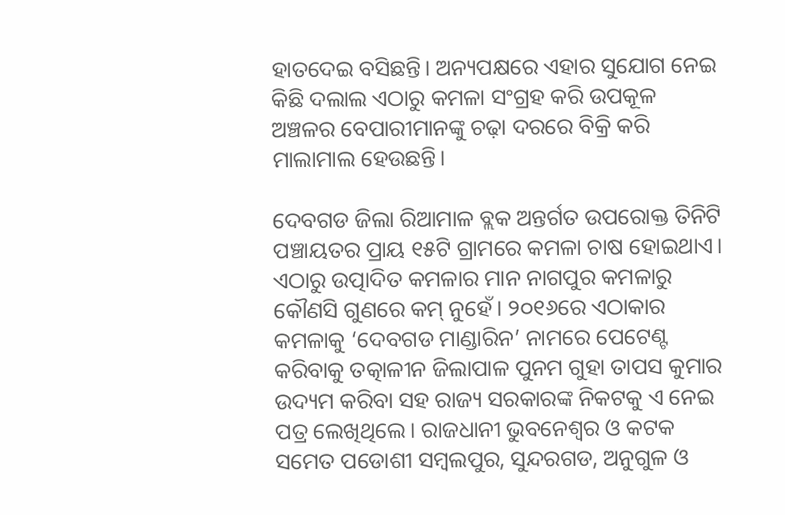ହାତଦେଇ ବସିଛନ୍ତି। ଅନ୍ୟପକ୍ଷରେ ଏହାର ସୁଯୋଗ ନେଇ କିଛି ଦଲାଲ ଏଠାରୁ କମଳା ସଂଗ୍ରହ କରି ଉପକୂଳ ଅଞ୍ଚଳର ବେପାରୀମାନଙ୍କୁ ଚଢ଼ା ଦରରେ ବିକ୍ରି କରି ମାଲାମାଲ ହେଉଛନ୍ତି।

ଦେବଗଡ ଜିଲା ରିଆମାଳ ବ୍ଲକ ଅନ୍ତର୍ଗତ ଉପରୋକ୍ତ ତିନିଟି ପଞ୍ଚାୟତର ପ୍ରାୟ ୧୫ଟି ଗ୍ରାମରେ କମଳା ଚାଷ ହୋଇଥାଏ। ଏଠାରୁ ଉତ୍ପାଦିତ କମଳାର ମାନ ନାଗପୁର କମଳାରୁ କୌଣସି ଗୁଣରେ କମ୍‌ ନୁହେଁ। ୨୦୧୬ରେ ଏଠାକାର କମଳାକୁ ‘ଦେବଗଡ ମାଣ୍ଡାରିନ’ ନାମରେ ପେଟେଣ୍ଟ କରିବାକୁ ତତ୍କାଳୀନ ଜିଲାପାଳ ପୁନମ ଗୁହା ତାପସ କୁମାର ଉଦ୍ୟମ କରିବା ସହ ରାଜ୍ୟ ସରକାରଙ୍କ ନିକଟକୁ ଏ ନେଇ ପତ୍ର ଲେଖିଥିଲେ। ରାଜଧାନୀ ଭୁବନେଶ୍ୱର ଓ କଟକ ସମେତ ପଡୋଶୀ ସମ୍ବଲପୁର, ସୁନ୍ଦରଗଡ, ଅନୁଗୁଳ ଓ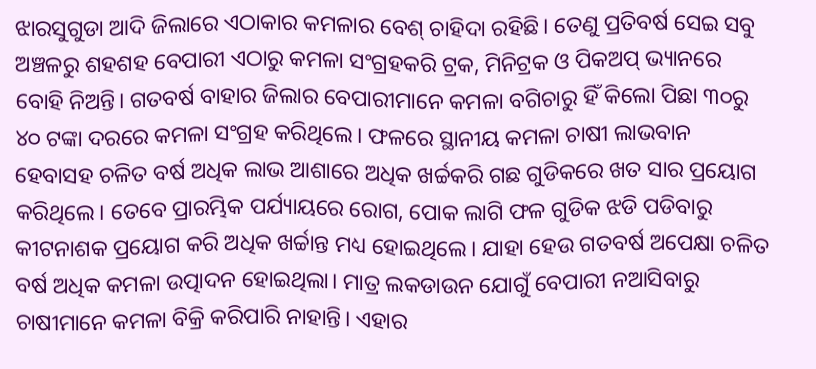ଝାରସୁଗୁଡା ଆଦି ଜିଲାରେ ଏଠାକାର କମଳାର ବେଶ୍‌ ଚାହିଦା ରହିଛି। ତେଣୁ ପ୍ରତିବର୍ଷ ସେଇ ସବୁ ଅଞ୍ଚଳରୁ ଶହଶହ ବେପାରୀ ଏଠାରୁ କମଳା ସଂଗ୍ରହକରି ଟ୍ରକ, ମିନିଟ୍ରକ ଓ ପିକଅପ୍‌ ଭ୍ୟାନରେ ବୋହି ନିଅନ୍ତି। ଗତବର୍ଷ ବାହାର ଜିଲାର ବେପାରୀମାନେ କମଳା ବଗିଚାରୁ ହିଁ କିଲୋ ପିଛା ୩୦ରୁ ୪୦ ଟଙ୍କା ଦରରେ କମଳା ସଂଗ୍ରହ କରିଥିଲେ। ଫଳରେ ସ୍ଥାନୀୟ କମଳା ଚାଷୀ ଲାଭବାନ ହେବାସହ ଚଳିତ ବର୍ଷ ଅଧିକ ଲାଭ ଆଶାରେ ଅଧିକ ଖର୍ଚ୍ଚକରି ଗଛ ଗୁଡିକରେ ଖତ ସାର ପ୍ରୟୋଗ କରିଥିଲେ। ତେବେ ପ୍ରାରମ୍ଭିକ ପର୍ଯ୍ୟାୟରେ ରୋଗ, ପୋକ ଲାଗି ଫଳ ଗୁଡିକ ଝଡି ପଡିବାରୁ କୀଟନାଶକ ପ୍ରୟୋଗ କରି ଅଧିକ ଖର୍ଚ୍ଚାନ୍ତ ମଧ୍ୟ ହୋଇଥିଲେ। ଯାହା ହେଉ ଗତବର୍ଷ ଅପେକ୍ଷା ଚଳିତ ବର୍ଷ ଅଧିକ କମଳା ଉତ୍ପାଦନ ହୋଇଥିଲା। ମାତ୍ର ଲକଡାଉନ ଯୋଗୁଁ ବେପାରୀ ନଆସିବାରୁ ଚାଷୀମାନେ କମଳା ବିକ୍ରି କରିପାରି ନାହାନ୍ତି। ଏହାର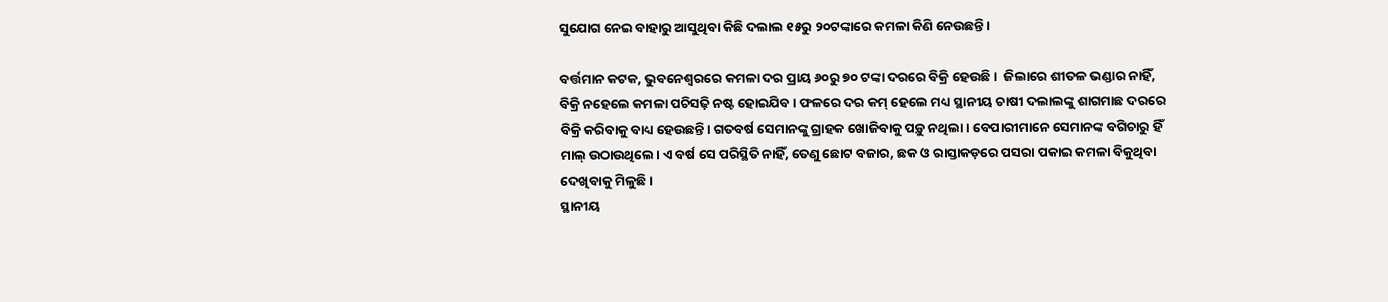ସୁଯୋଗ ନେଇ ବାହାରୁ ଆସୁଥିବା କିଛି ଦଲାଲ ୧୫ରୁ ୨୦ଟଙ୍କାରେ କମଳା କିଣି ନେଉଛନ୍ତି।

ବର୍ତ୍ତମାନ କଟକ, ଭୁବନେଶ୍ଵରରେ କମଳା ଦର ପ୍ରାୟ ୬୦ରୁ ୭୦ ଟଙ୍କା ଦରରେ ବିକ୍ରି ହେଉଛି ।  ଜିଲାରେ ଶୀତଳ ଭଣ୍ଡାର ନାହିଁ, ବିକ୍ରି ନହେଲେ କମଳା ପଚିସଢ଼ି ନଷ୍ଟ ହୋଇଯିବ। ଫଳରେ ଦର କମ୍‌ ହେଲେ ମଧ୍ୟ ସ୍ଥାନୀୟ ଚାଷୀ ଦଲାଲଙ୍କୁ ଶାଗମାଛ ଦରରେ ବିକ୍ରି କରିବାକୁ ବାଧ୍ୟ ହେଉଛନ୍ତି। ଗତବର୍ଷ ସେମାନଙ୍କୁ ଗ୍ରାହକ ଖୋଜିବାକୁ ପଡ଼ୁ ନଥିଲା। ବେପାରୀମାନେ ସେମାନଙ୍କ ବଗିଚାରୁ ହିଁ ମାଲ୍‌ ଉଠାଉଥିଲେ। ଏ ବର୍ଷ ସେ ପରିସ୍ଥିତି ନାହିଁ, ତେଣୁ ଛୋଟ ବଜାର, ଛକ ଓ ରାସ୍ତାକଡ଼ରେ ପସରା ପକାଇ କମଳା ବିକୁଥିବା ଦେଖିବାକୁ ମିଳୁଛି।
ସ୍ଥାନୀୟ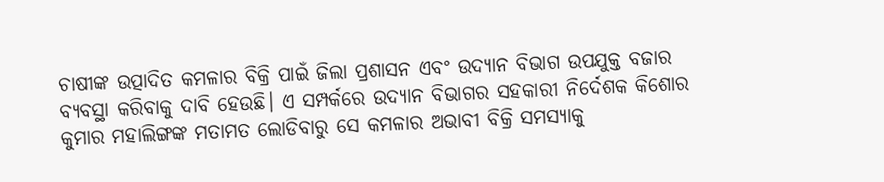ଚାଷୀଙ୍କ ଉତ୍ପାଦିତ କମଳାର ବିକ୍ରି ପାଇଁ ଜିଲା ପ୍ରଶାସନ ଏବଂ ଉଦ୍ୟାନ ବିଭାଗ ଉପଯୁକ୍ତ ବଜାର ବ୍ୟବସ୍ଥା କରିବାକୁ ଦାବି ହେଉଛି। ଏ ସମ୍ପର୍କରେ ଉଦ୍ୟାନ ବିଭାଗର ସହକାରୀ ନିର୍ଦେଶକ କିଶୋର କୁମାର ମହାଲିଙ୍ଗଙ୍କ ମତାମତ ଲୋଡିବାରୁ ସେ କମଳାର ଅଭାବୀ ବିକ୍ରି ସମସ୍ୟାକୁ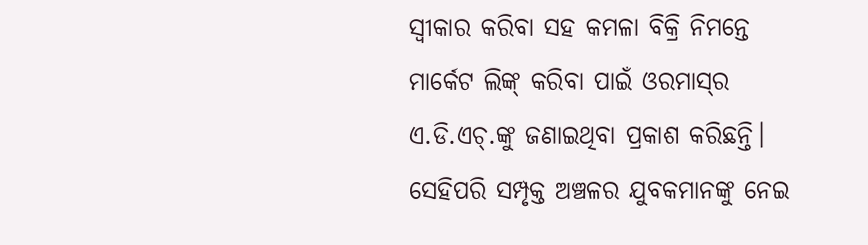ସ୍ୱୀକାର କରିବା ସହ କମଳା ବିକ୍ରି ନିମନ୍ତେ ମାର୍କେଟ ଲିଙ୍କ୍‌ କରିବା ପାଇଁ ଓରମାସ୍‌ର ଏ.ଡି.ଏଚ୍‌.ଙ୍କୁ ଜଣାଇଥିବା ପ୍ରକାଶ କରିଛନ୍ତି। ସେହିପରି ସମ୍ପୃକ୍ତ ଅଞ୍ଚଳର ଯୁବକମାନଙ୍କୁ ନେଇ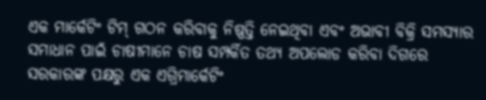ଏକ ମାର୍କେଟିଂ ଟିମ୍‌ ଗଠନ କରିବାକୁ ନିଷ୍ପତ୍ତି ନେଇଥିବା ଏବଂ ଅଭାବୀ ବିକ୍ରି ସମସ୍ୟାର ସମାଧାନ ପାଇଁ ଚାଷୀମାନେ ଚାଷ ସମ୍ପର୍କିତ ତଥ୍ୟ ଅପଲୋଡ କରିବା ଦିଗରେ ସରକାରଙ୍କ ପକ୍ଷରୁ ଏକ ଏଗ୍ରିମାର୍କେଟିଂ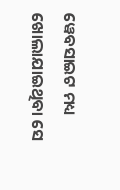ୱେବସାଇଟ ମଧ୍ୟ ଖୋଲାଯାଇଥିବା ସେ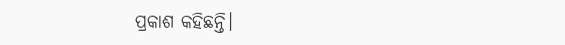ପ୍ରକାଶ କହିଛନ୍ତି।